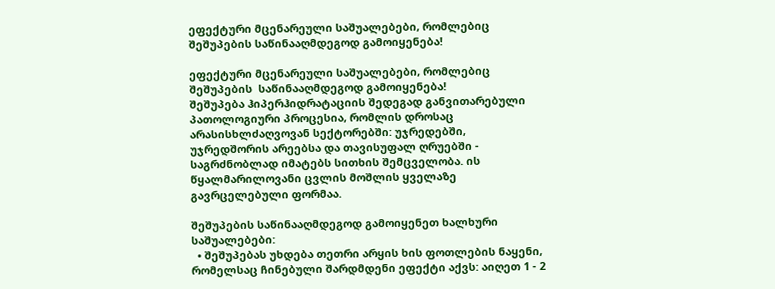ეფექტური მცენარეული საშუალებები, რომლებიც შეშუპების საწინააღმდეგოდ გამოიყენება!

ეფექტური მცენარეული საშუალებები, რომლებიც შეშუპების  საწინააღმდეგოდ გამოიყენება!
შეშუპება ჰიპერჰიდრატაციის შედეგად განვითარებული პათოლოგიური პროცესია, რომლის დროსაც არასისხლძაღვოვან სექტორებში: უჯრედებში, უჯრედშორის არეებსა და თავისუფალ ღრუებში - საგრძნობლად იმატებს სითხის შემცველობა. ის წყალმარილოვანი ცვლის მოშლის ყველაზე გავრცელებული ფორმაა.

შეშუპების საწინააღმდეგოდ გამოიყენეთ ხალხური საშუალებები:
  • შეშუპებას უხდება თეთრი არყის ხის ფოთლების ნაყენი, რომელსაც ჩინებული შარდმდენი ეფექტი აქვს: აიღეთ 1 - 2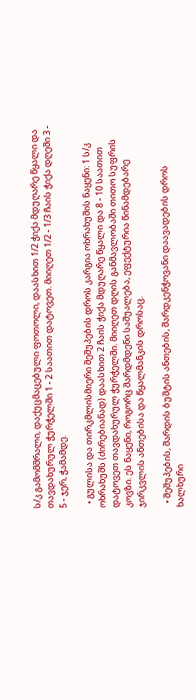ს/კ გამომშრალი, დაქუცმაცებული ფოთოლი, დაასხით 1/2 ჭიქა მდუღარე წყალი და თავდახურულ ჭურჭელში 1 - 2 საათით დატოვეთ. მიიღეთ 1/2 - 1/3 ჩაის ჭიქა დღეში 3 - 5 - ჯერ, ჭამამდე.

  • გულისა და თირკმლისმიერი შეშუპების დროს კარგია ოხრახუშის ნაყენი: 1 ს/კ ოხრახუშს (ძირებიანად) დაასხით 2 ჩაის ჭიქა მდუღარე წყალი და 8 - 10 საათით დატოვეთ თავდახურულ ჭურჭელში. მიიღეთ დღის განმავლობაში თითო სუფრის კოვზი. ეს ნაყენი, როგორც შარდმდენი საშუალება, ეფექტურია წინამდებარე ჯირკვლის ანთებისა და წყალმანკის დროსაც.

  • შეშუპების, შარდის ბუშტის ანთების, შარდკენჭოვანი დაავადების დროს ხალხური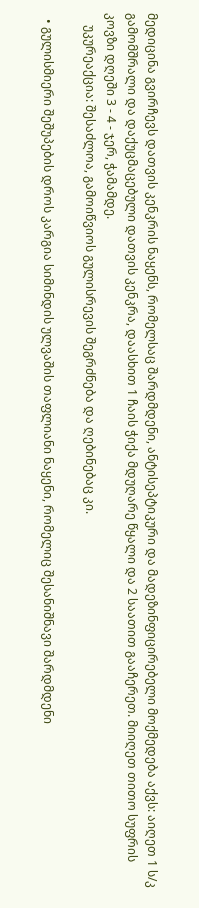მედიცინა გვირჩევს დათვის კენკრის ნაყენს, რომელსაც შარდმდენი, ანტისეპტიკური და მადეზინფიცირებელი მოქმედება აქვს: აიღეთ 1 ს/კ გამომშრალი და დაქუცმაცებული დათვის კენკრა, დაასხით 1 ჩაის ჭიქა მდუღარე წყალი და 2 საათით გააჩერეთ. მიიღეთ თითო სუფრის კოვზი დღეში 3 - 4 - ჯერ, ჭამამდე.
    უკურეაქცია: შესაძლოა, გამოიწვიოს გულისრევის შეგრძნება და ღებინებაც კი.

  • გულისმიერი შეშუპების დროს კარგია სიმინდის ულვაშის თაფლიანი ნაყენი, რომელიც შესანიშნავი შარდმდენი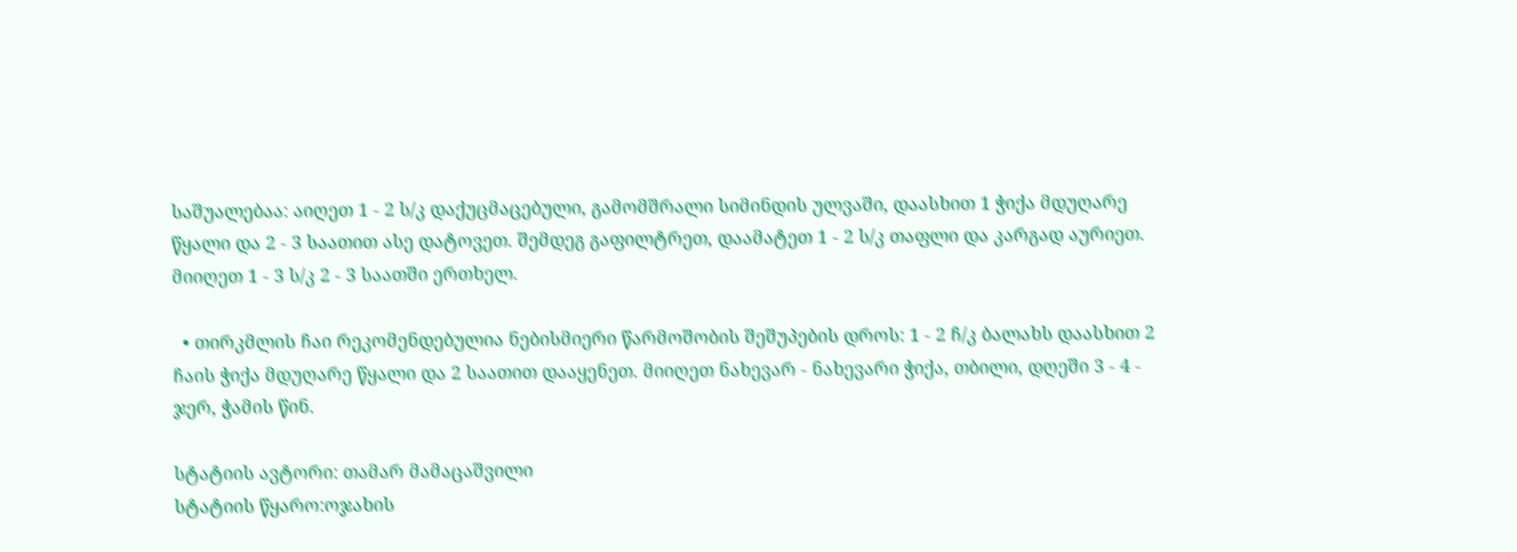საშუალებაა: აიღეთ 1 - 2 ს/კ დაქუცმაცებული, გამომშრალი სიმინდის ულვაში, დაასხით 1 ჭიქა მდუღარე წყალი და 2 - 3 საათით ასე დატოვეთ. შემდეგ გაფილტრეთ, დაამატეთ 1 - 2 ს/კ თაფლი და კარგად აურიეთ. მიიღეთ 1 - 3 ს/კ 2 - 3 საათში ერთხელ.

  • თირკმლის ჩაი რეკომენდებულია ნებისმიერი წარმოშობის შეშუპების დროს: 1 - 2 ჩ/კ ბალახს დაასხით 2 ჩაის ჭიქა მდუღარე წყალი და 2 საათით დააყენეთ. მიიღეთ ნახევარ - ნახევარი ჭიქა, თბილი, დღეში 3 - 4 - ჯერ, ჭამის წინ.

სტატიის ავტორი: თამარ მამაცაშვილი
სტატიის წყარო:ოჯახის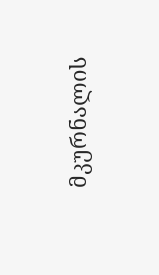მკურნალის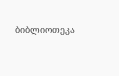ბიბლიოთეკა